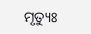ମୃତ୍ୟୁଃ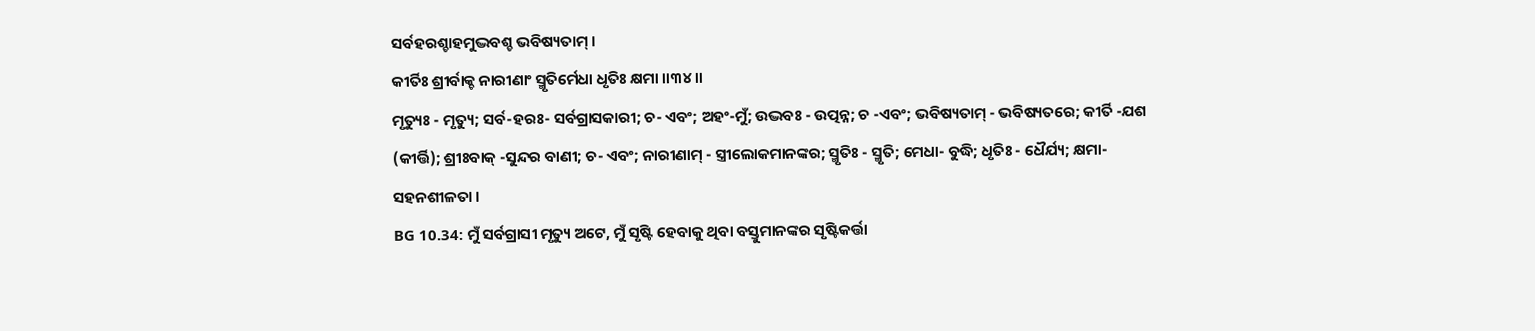ସର୍ବହରଶ୍ଚାହମୁଦ୍ଭବଶ୍ଚ ଭବିଷ୍ୟତାମ୍ ।
କୀର୍ତିଃ ଶ୍ରୀର୍ବାକ୍ଚ ନାରୀଣାଂ ସ୍ମୃତିର୍ମେଧା ଧୃତିଃ କ୍ଷମା ।।୩୪।।
ମୃତ୍ୟୁଃ - ମୃତ୍ୟୁ; ସର୍ବ-ହରଃ- ସର୍ବଗ୍ରାସକାରୀ; ଚ- ଏବଂ; ଅହଂ-ମୁଁ; ଉଦ୍ଭବଃ - ଉତ୍ପନ୍ନ; ଚ -ଏବଂ; ଭବିଷ୍ୟତାମ୍ - ଭବିଷ୍ୟତରେ; କୀର୍ତି -ଯଶ (କୀର୍ତ୍ତି); ଶ୍ରୀଃବାକ୍ -ସୁନ୍ଦର ବାଣୀ; ଚ- ଏବଂ; ନାରୀଣାମ୍ - ସ୍ତ୍ରୀଲୋକମାନଙ୍କର; ସ୍ମୃତିଃ - ସ୍ମୃତି; ମେଧା- ବୁଦ୍ଧି; ଧୃତିଃ - ଧୈର୍ଯ୍ୟ; କ୍ଷମା- ସହନଶୀଳତା ।
BG 10.34: ମୁଁ ସର୍ବଗ୍ରାସୀ ମୃତ୍ୟୁ ଅଟେ, ମୁଁ ସୃଷ୍ଟି ହେବାକୁ ଥିବା ବସ୍ତୁମାନଙ୍କର ସୃଷ୍ଟିକର୍ତ୍ତା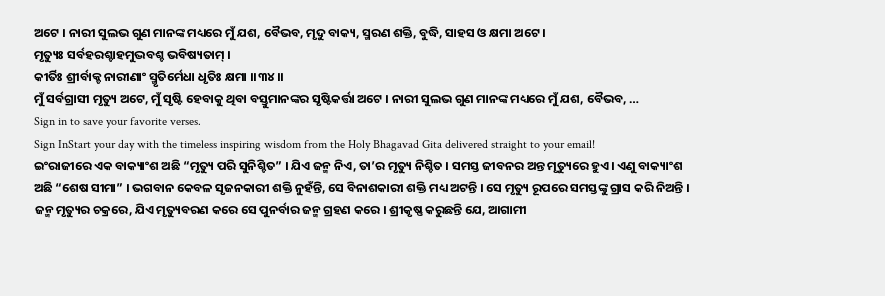ଅଟେ । ନାରୀ ସୁଲଭ ଗୁଣ ମାନଙ୍କ ମଧ୍ୟରେ ମୁଁ ଯଶ, ବୈଭବ, ମୃଦୁ ବାକ୍ୟ, ସ୍ମରଣ ଶକ୍ତି, ବୁଦ୍ଧି, ସାହସ ଓ କ୍ଷମା ଅଟେ ।
ମୃତ୍ୟୁଃ ସର୍ବହରଶ୍ଚାହମୁଦ୍ଭବଶ୍ଚ ଭବିଷ୍ୟତାମ୍ ।
କୀର୍ତିଃ ଶ୍ରୀର୍ବାକ୍ଚ ନାରୀଣାଂ ସ୍ମୃତିର୍ମେଧା ଧୃତିଃ କ୍ଷମା ।।୩୪।।
ମୁଁ ସର୍ବଗ୍ରାସୀ ମୃତ୍ୟୁ ଅଟେ, ମୁଁ ସୃଷ୍ଟି ହେବାକୁ ଥିବା ବସ୍ତୁମାନଙ୍କର ସୃଷ୍ଟିକର୍ତ୍ତା ଅଟେ । ନାରୀ ସୁଲଭ ଗୁଣ ମାନଙ୍କ ମଧ୍ୟରେ ମୁଁ ଯଶ, ବୈଭବ, …
Sign in to save your favorite verses.
Sign InStart your day with the timeless inspiring wisdom from the Holy Bhagavad Gita delivered straight to your email!
ଇଂରାଜୀରେ ଏକ ବାକ୍ୟାଂଶ ଅଛି “ମୃତ୍ୟୁ ପରି ସୁନିଶ୍ଚିତ” । ଯିଏ ଜନ୍ମ ନିଏ, ତା’ର ମୃତ୍ୟୁ ନିଶ୍ଚିତ । ସମସ୍ତ ଜୀବନର ଅନ୍ତ ମୃତ୍ୟୁରେ ହୁଏ । ଏଣୁ ବାକ୍ୟାଂଶ ଅଛି “ଶେଷ ସୀମା” । ଭଗବାନ କେବଳ ସୃଜନକାରୀ ଶକ୍ତି ନୁହଁନ୍ତି, ସେ ବିନାଶକାରୀ ଶକ୍ତି ମଧ୍ୟ ଅଟନ୍ତି । ସେ ମୃତ୍ୟୁ ରୂପରେ ସମସ୍ତଙ୍କୁ ଗ୍ରାସ କରି ନିଅନ୍ତି । ଜନ୍ମ ମୃତ୍ୟୁର ଚକ୍ରରେ, ଯିଏ ମୃତ୍ୟୁବରଣ କରେ ସେ ପୁନର୍ବାର ଜନ୍ମ ଗ୍ରହଣ କରେ । ଶ୍ରୀକୃଷ୍ଣ କରୁଛନ୍ତି ଯେ, ଆଗାମୀ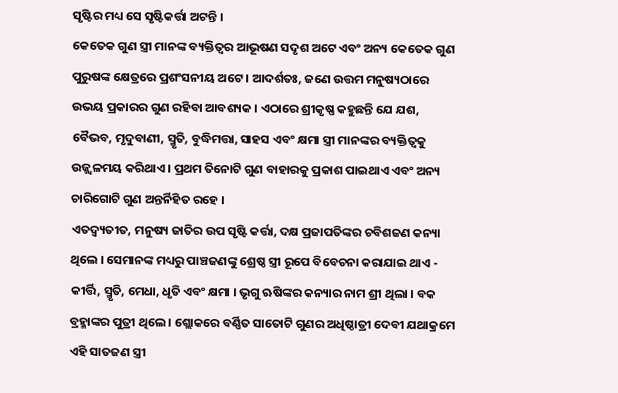ସୃଷ୍ଟିର ମଧ୍ୟ ସେ ସୃଷ୍ଟିକର୍ତ୍ତା ଅଟନ୍ତି ।
କେତେକ ଗୁଣ ସ୍ତ୍ରୀ ମାନଙ୍କ ବ୍ୟକ୍ତିତ୍ୱର ଆଭୂଷଣ ସଦୃଶ ଅଟେ ଏବଂ ଅନ୍ୟ କେତେକ ଗୁଣ ପୁରୁଷଙ୍କ କ୍ଷେତ୍ରରେ ପ୍ରଶଂସନୀୟ ଅଟେ । ଆଦର୍ଶତଃ, ଜଣେ ଉତ୍ତମ ମନୁଷ୍ୟଠାରେ ଉଭୟ ପ୍ରକାରର ଗୁଣ ରହିବା ଆବଶ୍ୟକ । ଏଠାରେ ଶ୍ରୀକୃଷ୍ଣ କହୁଛନ୍ତି ଯେ ଯଶ, ବୈଭବ, ମୃଦୁବାଣୀ, ସ୍ମୃତି, ବୁଦ୍ଧିମତ୍ତା, ସାହସ ଏବଂ କ୍ଷମା ସ୍ତ୍ରୀ ମାନଙ୍କର ବ୍ୟକ୍ତିତ୍ୱକୁ ଉଜ୍ଜ୍ୱଳମୟ କରିଥାଏ । ପ୍ରଥମ ତିନୋଟି ଗୁଣ ବାହାରକୁ ପ୍ରକାଶ ପାଇଥାଏ ଏବଂ ଅନ୍ୟ ଚାରିଗୋଟି ଗୁଣ ଅନ୍ତର୍ନିହିତ ରହେ ।
ଏତଦ୍ବ୍ୟତୀତ, ମନୁଷ୍ୟ ଜାତିର ଉପ ସୃଷ୍ଟି କର୍ତ୍ତା, ଦକ୍ଷ ପ୍ରଜାପତିଙ୍କର ଚବିଶଜଣ କନ୍ୟା ଥିଲେ । ସେମାନଙ୍କ ମଧ୍ୟରୁ ପାଞ୍ଚଜଣଙ୍କୁ ଶ୍ରେଷ୍ଠ ସ୍ତ୍ରୀ ରୂପେ ବିବେଚନା କରାଯାଇ ଥାଏ - କୀର୍ତ୍ତି, ସ୍ମୃତି, ମେଧା, ଧୃତି ଏବଂ କ୍ଷମା । ଭୃଗୁ ଋଷିଙ୍କର କନ୍ୟାର ନାମ ଶ୍ରୀ ଥିଲା । ବକ ବ୍ରହ୍ମାଙ୍କର ପୁତ୍ରୀ ଥିଲେ । ଶ୍ଲୋକରେ ବର୍ଣ୍ଣିତ ସାତୋଟି ଗୁଣର ଅଧିଷ୍ଠାତ୍ରୀ ଦେବୀ ଯଥାକ୍ରମେ ଏହି ସାତଜଣ ସ୍ତ୍ରୀ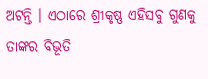ଅଟନ୍ତି । ଏଠାରେ ଶ୍ରୀକୃଷ୍ଣ ଏହିସବୁ ଗୁଣକୁ ତାଙ୍କର ବିଭୂତି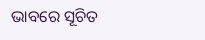ଭାବରେ ସୂଚିତ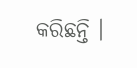କରିଛନ୍ତି ।